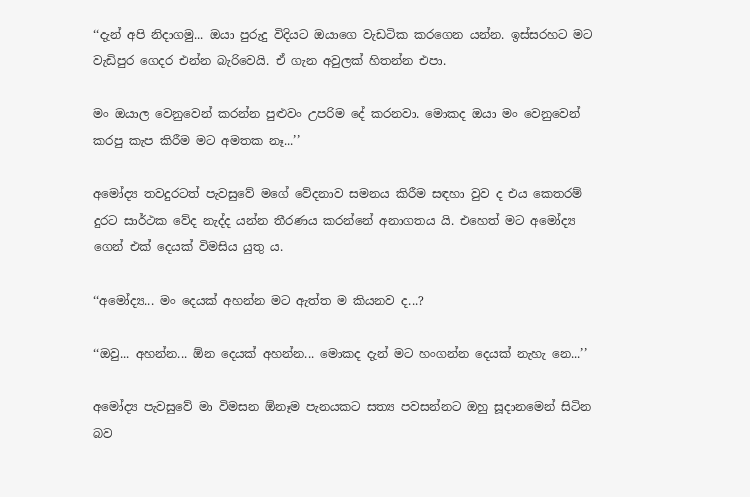‘‘දැන් අපි නිදාගමු... ඔයා පුරුදු විදියට ඔයාගෙ වැඩටික කරගෙන යන්න. ඉස්සරහට මට වැඩිපුර ගෙදර එන්න බැරිවෙයි. ඒ ගැන අවුලක් හිතන්න එපා.

මං ඔයාල වෙනුවෙන් කරන්න පුළුවං උපරිම දේ කරනවා. මොකද ඔයා මං වෙනුවෙන් කරපු කැප කිරීම මට අමතක නෑ...’’

අමෝද්‍ය තවදුරටත් පැවසුවේ මගේ වේදනාව සමනය කිරීම සඳහා වුව ද එය කෙතරම් දුරට සාර්ථක වේද නැද්ද යන්න තීරණය කරන්නේ අනාගතය යි. එහෙත් මට අමෝද්‍ය ගෙන් එක් දෙයක් විමසිය යුතු ය.

‘‘අමෝද්‍ය... මං දෙයක් අහන්න මට ඇත්ත ම කියනව ද...?

‘‘ඔවු... අහන්න... ඕන දෙයක් අහන්න... මොකද දැන් මට හංගන්න දෙයක් නැහැ නෙ...’’

අමෝද්‍ය පැවසුවේ මා විමසන ඕනෑම පැනයකට සත්‍ය පවසන්නට ඔහු සූදානමෙන් සිටින බව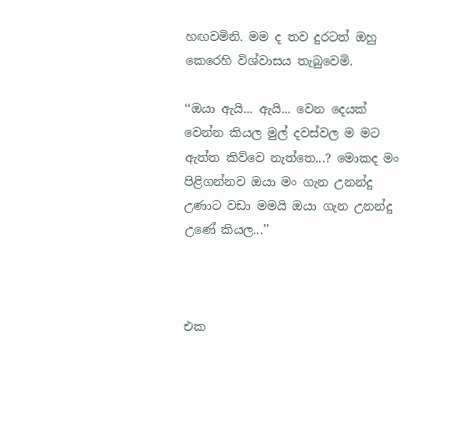හඟවමිනි. මම ද තව දුරටත් ඔහු කෙරෙහි විශ්වාසය තැබුවෙමි.

‘‘ඔයා ඇයි... ඇයි... වෙන දෙයක් වෙන්න කියල මුල් දවස්වල ම මට ඇත්ත කිව්වෙ නැත්තෙ...? මොකද මං පිළිගන්නව ඔයා මං ගැන උනන්දු උණාට වඩා මමයි ඔයා ගැන උනන්දු උණේ කියල...’’



එක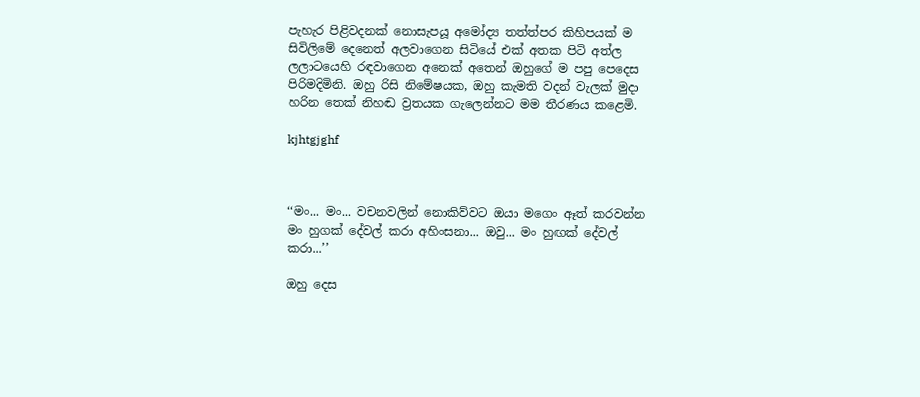පැහැර පිළිවදනක් නොසැපයූ අමෝද්‍ය තත්ත්පර කිහිපයක් ම සිවිලිමේ දෙනෙත් අලවාගෙන සිටියේ එක් අතක පිටි අත්ල ලලාටයෙහි රඳවාගෙන අනෙක් අතෙන් ඔහුගේ ම පපු පෙදෙස පිරිමදිමිනි. ඔහු රිසි නිමේෂයක, ඔහු කැමති වදන් වැලක් මුදා හරින තෙක් නිහඬ ව්‍රතයක ගැලෙන්නට මම තීරණය කළෙමි.

kjhtgjghf



‘‘මං... මං... වචනවලින් නොකිව්වට ඔයා මගෙං ඈත් කරවන්න මං හුගක් දේවල් කරා අහිංසනා... ඔවු... මං හුඟක් දේවල් කරා...’’

ඔහු දෙස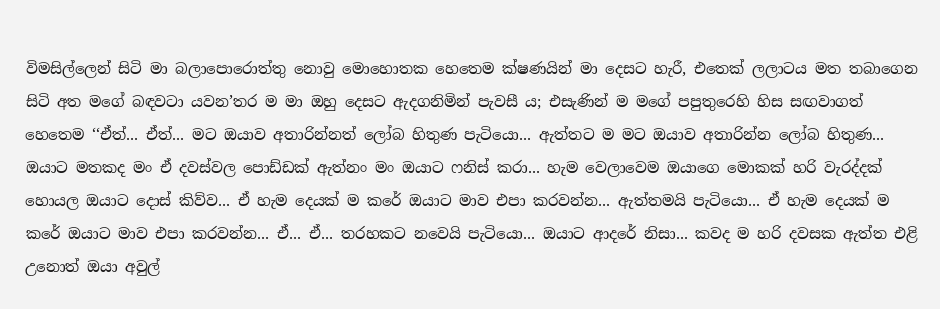විමසිල්ලෙන් සිටි මා බලාපොරොත්තු නොවු මොහොතක හෙතෙම ක්ෂණයින් මා දෙසට හැරී, එතෙක් ලලාටය මත තබාගෙන සිටි අත මගේ බඳවටා යවන’තර ම මා ඔහු දෙසට ඇදගනිමින් පැවසී ය; එසැණින් ම මගේ පපුතුරෙහි හිස සඟවාගත් හෙතෙම ‘‘ඒත්... ඒත්... මට ඔයාව අතාරින්නත් ලෝබ හිතුණ පැටියො... ඇත්තට ම මට ඔයාව අතාරින්න ලෝබ හිතුණ... ඔයාට මතකද මං ඒ දවස්වල පොඩ්ඩක් ඇත්නං මං ඔයාට ෆනිස් කරා... හැම වෙලාවෙම ඔයාගෙ මොකක් හරි වැරද්දක් හොයල ඔයාට දොස් කිව්ව... ඒ හැම දෙයක් ම කරේ ඔයාට මාව එපා කරවන්න... ඇත්තමයි පැටියො... ඒ හැම දෙයක් ම කරේ ඔයාට මාව එපා කරවන්න... ඒ... ඒ... තරහකට නවෙයි පැටියො... ඔයාට ආදරේ නිසා... කවද ම හරි දවසක ඇත්ත එළි උනොත් ඔයා අවුල්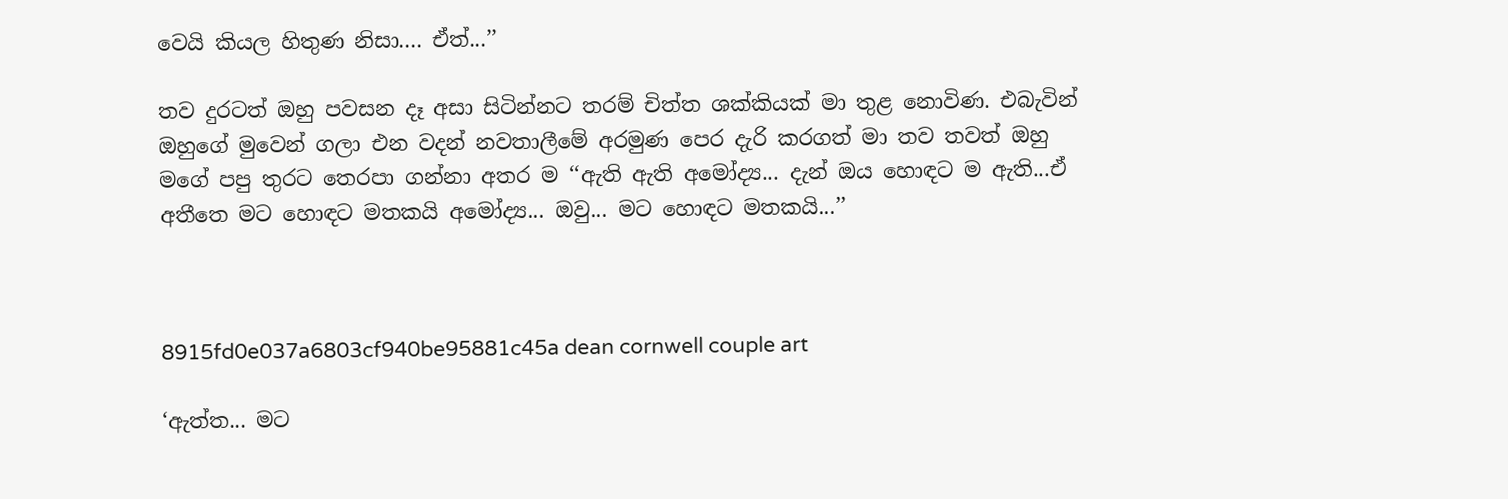වෙයි කියල හිතුණ නිසා.... ඒත්...’’

තව දුරටත් ඔහු පවසන දෑ අසා සිටින්නට තරම් චිත්ත ශක්කියක් මා තුළ නොවිණ. එබැවින් ඔහුගේ මුවෙන් ගලා එන වදන් නවතාලීමේ අරමුණ පෙර දැරි කරගත් මා තව තවත් ඔහු මගේ පපු තුරට තෙරපා ගන්නා අතර ම ‘‘ඇති ඇති අමෝද්‍ය... දැන් ඔය හොඳට ම ඇති...ඒ අතීතෙ මට හොඳට මතකයි අමෝද්‍ය... ඔවු... මට හොඳට මතකයි...’’



8915fd0e037a6803cf940be95881c45a dean cornwell couple art

‘ඇත්ත... මට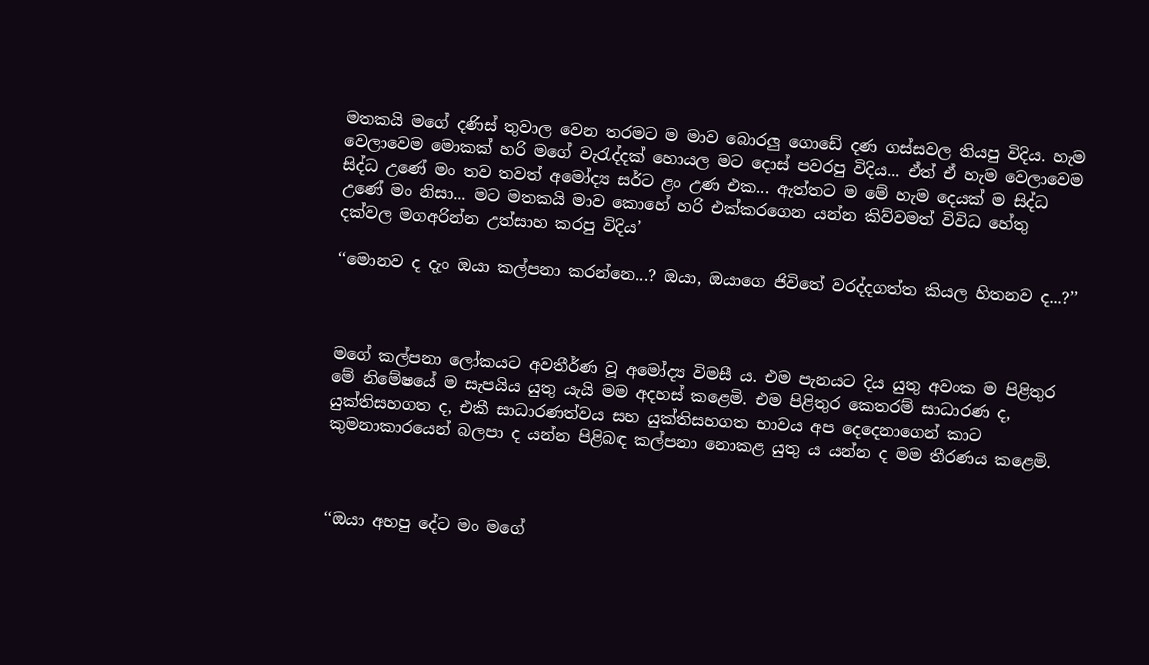මතකයි මගේ දණිස් තුවාල වෙන තරමට ම මාව බොරලු ගොඩේ දණ ගස්සවල තියපු විදිය. හැම වෙලාවෙම මොකක් හරි මගේ වැරැද්දක් හොයල මට දොස් පවරපු විදිය... ඒත් ඒ හැම වෙලාවෙම සිද්ධ උණේ මං තව තවත් අමෝද්‍ය සර්ට ළං උණ එක... ඇත්තට ම මේ හැම දෙයක් ම සිද්ධ උණේ මං නිසා... මට මතකයි මාව කොහේ හරි එක්කරගෙන යන්න කිව්වමත් විවිධ හේතු දක්වල මගඅරින්න උත්සාහ කරපු විදිය’

‘‘මොනව ද දැං ඔයා කල්පනා කරන්නෙ...? ඔයා, ඔයාගෙ ජිවිතේ වරද්දගත්ත කියල හිතනව ද...?’’



මගේ කල්පනා ලෝකයට අවතීර්ණ වූ අමෝද්‍ය විමසී ය. එම පැනයට දිය යුතු අවංක ම පිළිතුර මේ නිමේෂයේ ම සැපයිය යුතු යැයි මම අදහස් කළෙමි. එම පිළිතුර කෙතරම් සාධාරණ ද, යුක්තිසහගත ද, එකී සාධාරණත්වය සහ යුක්තිසහගත භාවය අප දෙදෙනාගෙන් කාට කුමනාකාරයෙන් බලපා ද යන්න පිළිබඳ කල්පනා නොකළ යුතු ය යන්න ද මම තීරණය කළෙමි.



‘‘ඔයා අහපු දේට මං මගේ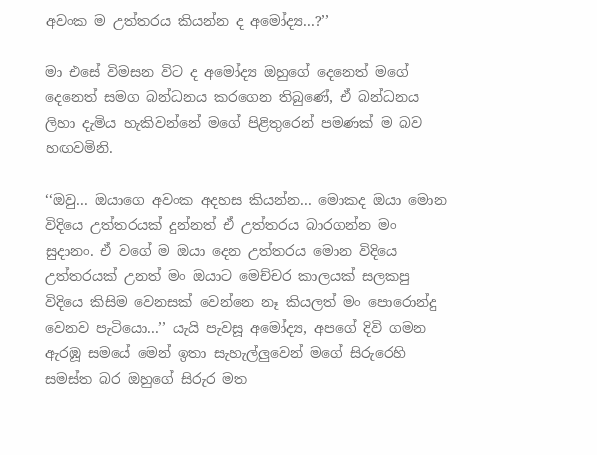අවංක ම උත්තරය කියන්න ද අමෝද්‍ය...?’’

මා එසේ විමසන විට ද අමෝද්‍ය ඔහුගේ දෙනෙත් මගේ දෙනෙත් සමග බන්ධනය කරගෙන තිබුණේ, ඒ බන්ධනය ලිහා දැමිය හැකිවන්නේ මගේ පිළිතුරෙන් පමණක් ම බව හඟවමිනි.

‘‘ඔවු... ඔයාගෙ අවංක අදහස කියන්න... මොකද ඔයා මොන විදියෙ උත්තරයක් දුන්නත් ඒ උත්තරය බාරගන්න මං සුදානං. ඒ වගේ ම ඔයා දෙන උත්තරය මොන විදියෙ උත්තරයක් උනත් මං ඔයාට මෙච්චර කාලයක් සලකපු විදියෙ කිසිම වෙනසක් වෙන්නෙ නෑ කියලත් මං පොරොන්දු වෙනව පැටියො...’’ යැයි පැවසූ අමෝද්‍ය, අපගේ දිවි ගමන ඇරඹූ සමයේ මෙන් ඉතා සැහැල්ලුවෙන් මගේ සිරුරෙහි සමස්ත බර ඔහුගේ සිරුර මත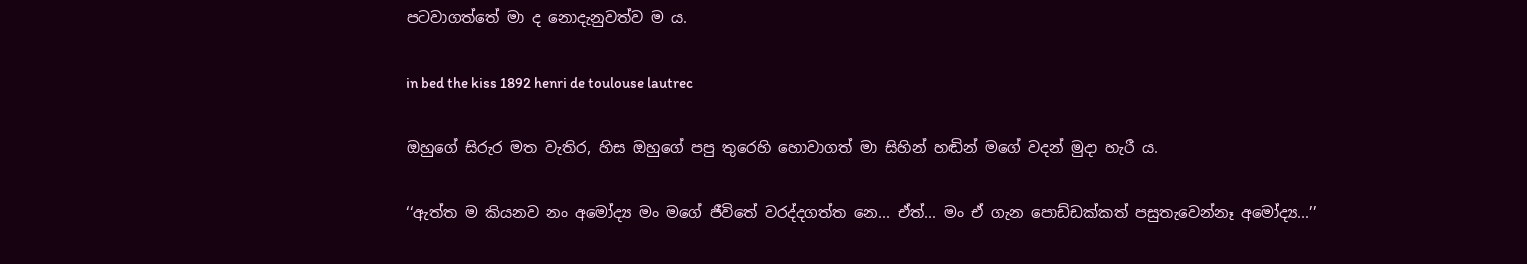පටවාගත්තේ මා ද නොදැනුවත්ව ම ය.

in bed the kiss 1892 henri de toulouse lautrec

ඔහුගේ සිරුර මත වැතිර, හිස ඔහුගේ පපු තුරෙහි හොවාගත් මා සිහින් හඬින් මගේ වදන් මුදා හැරී ය.

‘‘ඇත්ත ම කියනව නං අමෝද්‍ය මං මගේ ජීවිතේ වරද්දගත්ත නෙ... ඒත්... මං ඒ ගැන පොඩ්ඩක්කත් පසුතැවෙන්නෑ අමෝද්‍ය...’’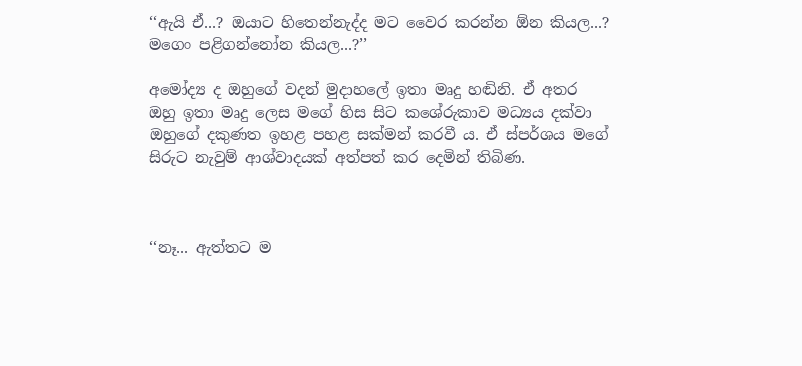‘‘ඇයි ඒ...? ඔයාට හිතෙන්නැද්ද මට වෛර කරන්න ඕන කියල...? මගෙං පළිගන්නෝන කියල...?’’

අමෝද්‍ය ද ඔහුගේ වදන් මුදාහලේ ඉතා මෘදු හඬිනි. ඒ අතර ඔහු ඉතා මෘදු ලෙස මගේ හිස සිට කශේරුකාව මධ්‍යය දක්වා ඔහුගේ දකුණත ඉහළ පහළ සක්මන් කරවී ය. ඒ ස්පර්ශය මගේ සිරුට නැවුම් ආශ්වාදයක් අත්පත් කර දෙමින් තිබිණ.



‘‘නෑ... ඇත්තට ම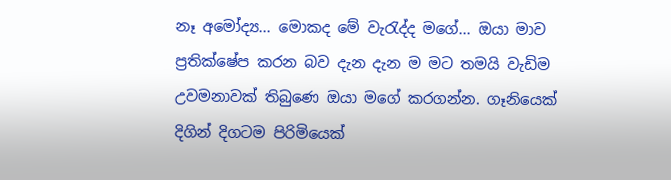නෑ අමෝද්‍ය... මොකද මේ වැරැද්ද මගේ... ඔයා මාව ප්‍රතික්ෂේප කරන බව දැන දැන ම මට තමයි වැඩිම උවමනාවක් තිබුණෙ ඔයා මගේ කරගන්න. ගෑනියෙක් දිගින් දිගටම පිරිමියෙක්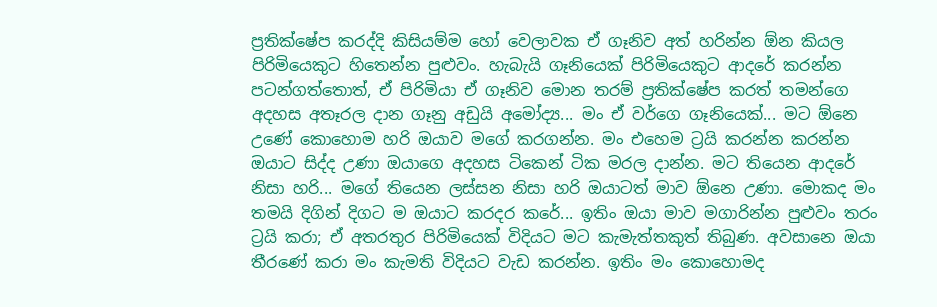ප්‍රතික්ෂේප කරද්දි කිසියම්ම හෝ වෙලාවක ඒ ගෑනිව අත් හරින්න ඕන කියල පිරිමියෙකුට හිතෙන්න පුළුවං. හැබැයි ගෑනියෙක් පිරිමියෙකුට ආදරේ කරන්න පටන්ගත්තොත්, ඒ පිරිමියා ඒ ගෑනිව මොන තරම් ප්‍රතික්ෂේප කරත් තමන්ගෙ අදහස අතෑරල දාන ගෑනු අඩුයි අමෝද්‍ය... මං ඒ වර්ගෙ ගෑනියෙක්... මට ඕනෙ උණේ කොහොම හරි ඔයාව මගේ කරගන්න. මං එහෙම ට්‍රයි කරන්න කරන්න ඔයාට සිද්ද උණා ඔයාගෙ අදහස ටිකෙන් ටික මරල දාන්න. මට තියෙන ආදරේ නිසා හරි... මගේ තියෙන ලස්සන නිසා හරි ඔයාටත් මාව ඕනෙ උණා. මොකද මං තමයි දිගින් දිගට ම ඔයාට කරදර කරේ... ඉතිං ඔයා මාව මගාරින්න පුළුවං තරං ට්‍රයි කරා; ඒ අතරතුර පිරිමියෙක් විදියට මට කැමැත්තකුත් තිබුණ. අවසානෙ ඔයා තීරණේ කරා මං කැමති විදියට වැඩ කරන්න. ඉතිං මං කොහොමද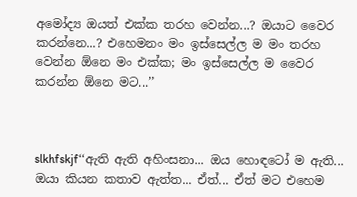අමෝද්‍ය ඔයත් එක්ක තරහ වෙන්න...? ඔයාට වෛර කරන්නෙ...? එහෙමනං මං ඉස්සෙල්ල ම මං තරහ වෙන්න ඕනෙ මං එක්ක; මං ඉස්සෙල්ල ම වෛර කරන්න ඕනෙ මට...’’



slkhfskjf‘‘ඇති ඇති අහිංසනා... ඔය හොඳටෝ ම ඇති... ඔයා කියන කතාව ඇත්ත... ඒත්... ඒත් මට එහෙම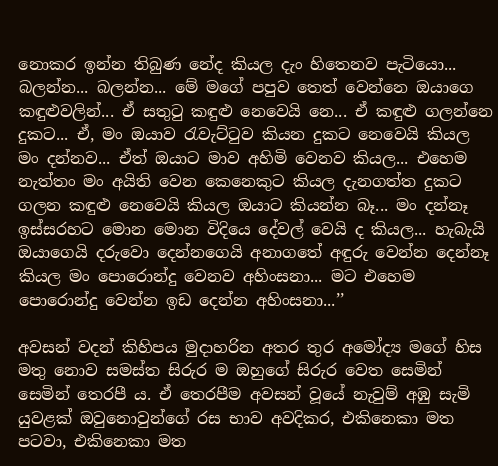නොකර ඉන්න තිබුණ නේද කියල දැං හිතෙනව පැටියො... බලන්න... බලන්න... මේ මගේ පපුව තෙත් වෙන්නෙ ඔයාගෙ කඳුළුවලින්... ඒ සතුටු කඳුළු නෙවෙයි නෙ... ඒ කඳුළු ගලන්නෙ දුකට... ඒ, මං ඔයාව රැවැට්ටුව කියන දුකට නෙවෙයි කියල මං දන්නව... ඒත් ඔයාට මාව අහිමි වෙනව කියල... එහෙම නැත්තං මං අයිති වෙන කෙනෙකුට කියල දැනගත්ත දුකට ගලන කඳුළු නෙවෙයි කියල ඔයාට කියන්න බෑ... මං දන්නෑ ඉස්සරහට මොන මොන විදියෙ දේවල් වෙයි ද කියල... හැබැයි ඔයාගෙයි දරුවො දෙන්නගෙයි අනාගතේ අඳුරු වෙන්න දෙන්නෑ කියල මං පොරොන්දු වෙනව අහිංසනා... මට එහෙම පොරොන්දු වෙන්න ඉඩ දෙන්න අහිංසනා...’’

අවසන් වදන් කිහිපය මුදාහරින අතර තුර අමෝද්‍ය මගේ හිස මතු නොව සමස්ත සිරුර ම ඔහුගේ සිරුර වෙත සෙමින් සෙමින් තෙරපී ය. ඒ තෙරපීම අවසන් වූයේ නැවුම් අඹු සැමි යුවළක් ඔවුනොවුන්ගේ රස භාව අවදිකර, එකිනෙකා මත පටවා, එකිනෙකා මත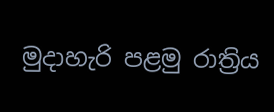මුදාහැරි පළමු රාත්‍රිය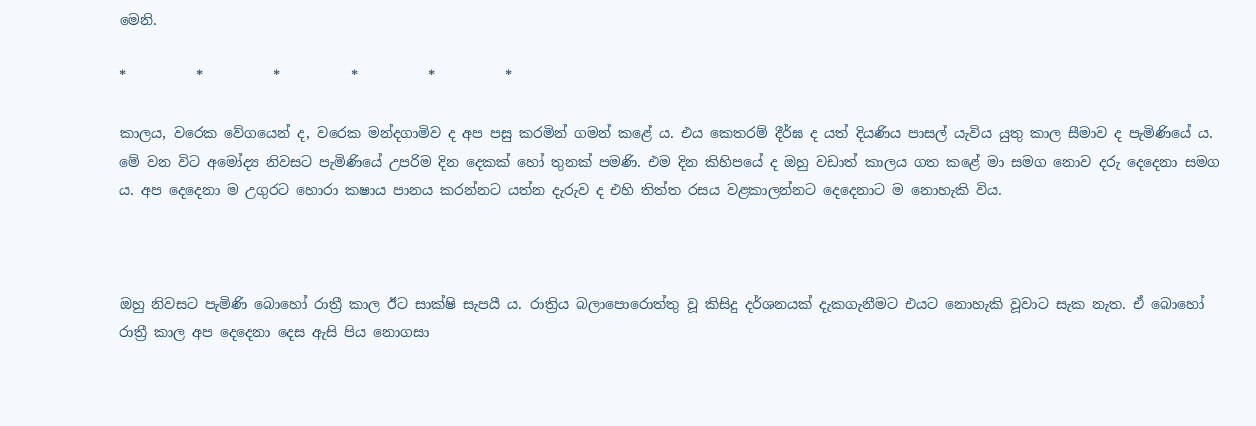මෙනි.

*          *          *          *          *          *

කාලය, වරෙක වේගයෙන් ද, වරෙක මන්දගාමිව ද අප පසු කරමින් ගමන් කළේ ය. එය කෙතරම් දීර්ඝ ද යත් දියණිය පාසල් යැවිය යුතු කාල සීමාව ද පැමිණියේ ය. මේ වන විට අමෝද්‍ය නිවසට පැමිණියේ උපරිම දින දෙකක් හෝ තුනක් පමණි. එම දින කිහිපයේ ද ඔහු වඩාත් කාලය ගත කළේ මා සමග නොව දරු දෙදෙනා සමග ය. අප දෙදෙනා ම උගුරට හොරා කෂාය පානය කරන්නට යත්න දැරුව ද එහි තිත්ත රසය වළකාලන්නට දෙදෙනාට ම නොහැකි විය.



ඔහු නිවසට පැමිණි බොහෝ රාත්‍රී කාල ඊට සාක්ෂි සැපයී ය. රාත්‍රිය බලාපොරොත්තු වූ කිසිදු දර්ශනයක් දැකගැනීමට එයට නොහැකි වූවාට සැක නැත. ඒ බොහෝ රාත්‍රී කාල අප දෙදෙනා දෙස ඇසි පිය නොගසා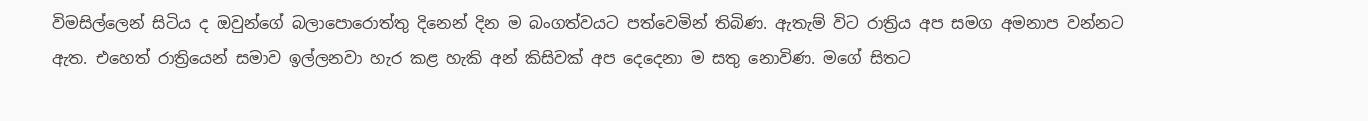විමසිල්ලෙන් සිටිය ද ඔවුන්ගේ බලාපොරොත්තු දිනෙන් දින ම බංගත්වයට පත්වෙමින් තිබිණ. ඇතැම් විට රාත්‍රිය අප සමග අමනාප වන්නට ඇත. එහෙත් රාත්‍රියෙන් සමාව ඉල්ලනවා හැර කළ හැකි අන් කිසිවක් අප දෙදෙනා ම සතු නොවිණ. මගේ සිතට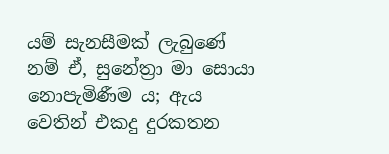යම් සැනසීමක් ලැබුණේ නම් ඒ, සුනේත්‍රා මා සොයා නොපැමිණීම ය; ඇය වෙතින් එකදු දුරකතන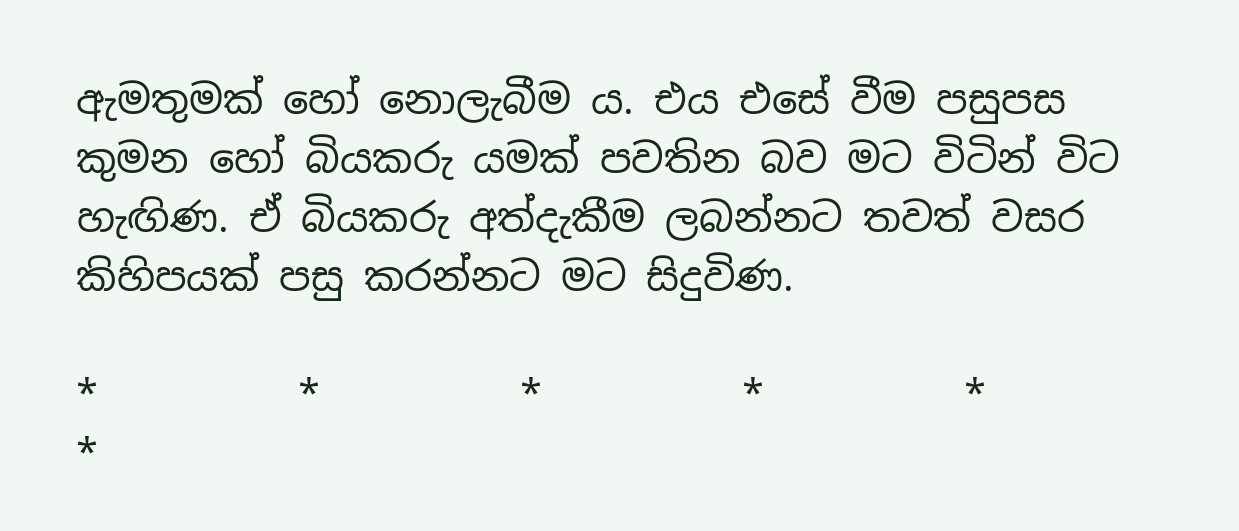ඇමතුමක් හෝ නොලැබීම ය. එය එසේ වීම පසුපස කුමන හෝ බියකරු යමක් පවතින බව මට විටින් විට හැඟිණ. ඒ බියකරු අත්දැකීම ලබන්නට තවත් වසර කිහිපයක් පසු කරන්නට මට සිදුවිණ.

*          *          *          *          *          *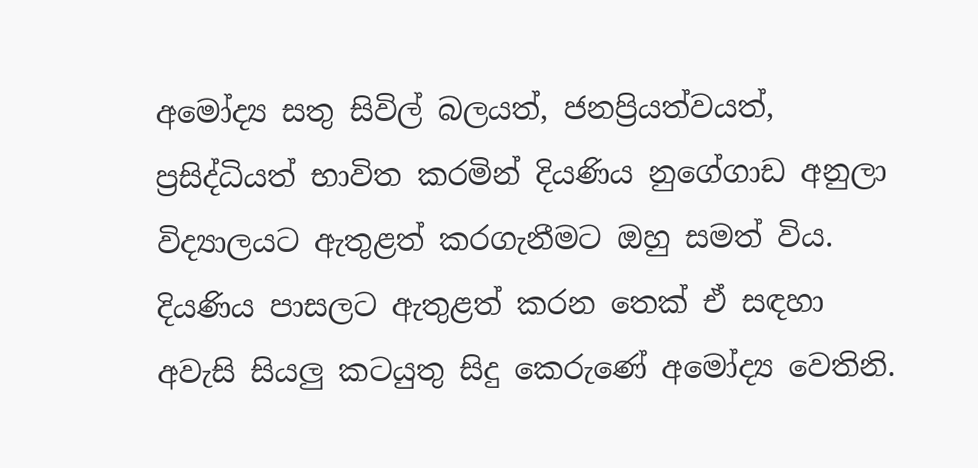අමෝද්‍ය සතු සිවිල් බලයත්, ජනප්‍රියත්වයත්, ප්‍රසිද්ධියත් භාවිත කරමින් දියණිය නුගේගාඩ අනුලා විද්‍යාලයට ඇතුළත් කරගැනීමට ඔහු සමත් විය. දියණිය පාසලට ඇතුළත් කරන තෙක් ඒ සඳහා අවැසි සියලු කටයුතු සිදු කෙරුණේ අමෝද්‍ය වෙතිනි.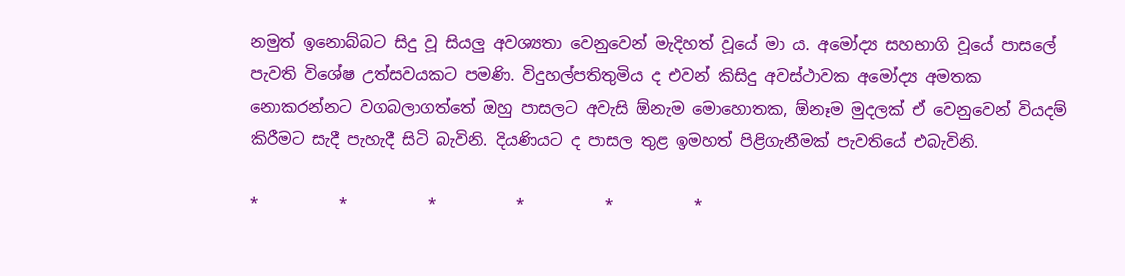නමුත් ඉනොබ්බට සිදු වූ සියලු අවශ්‍යතා වෙනුවෙන් මැදිහත් වූයේ මා ය. අමෝද්‍ය සහභාගි වූයේ පාසලේ පැවති විශේෂ උත්සවයකට පමණි. විදුහල්පතිතුමිය ද එවන් කිසිදු අවස්ථාවක අමෝද්‍ය අමතක නොකරන්නට වගබලාගත්තේ ඔහු පාසලට අවැසි ඕනැම මොහොතක, ඕනෑම මුදලක් ඒ වෙනුවෙන් වියදම් කිරීමට සැදී පැහැදී සිටි බැවිනි. දියණියට ද පාසල තුළ ඉමහත් පිළිගැනීමක් පැවතියේ එබැවිනි.

*          *          *          *          *          *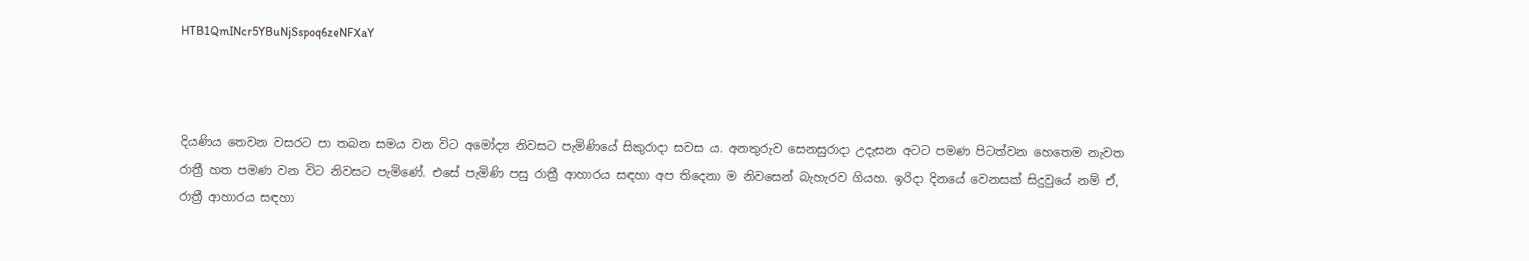HTB1QmINcr5YBuNjSspoq6zeNFXaY



දියණිය තෙවන වසරට පා තබන සමය වන විට අමෝද්‍ය නිවසට පැමිණියේ සිකුරාදා සවස ය. අනතුරුව සෙනසුරාදා උදැසන අටට පමණ පිටත්වන හෙතෙම නැවත රාත්‍රී හත පමණ වන විට නිවසට පැමිණේ. එසේ පැමිණි පසු රාත්‍රී ආහාරය සඳහා අප තිදෙනා ම නිවසෙන් බැහැරව ගියහ. ඉරිදා දිනයේ වෙනසක් සිදුවුයේ නම් ඒ, රාත්‍රී ආහාරය සඳහා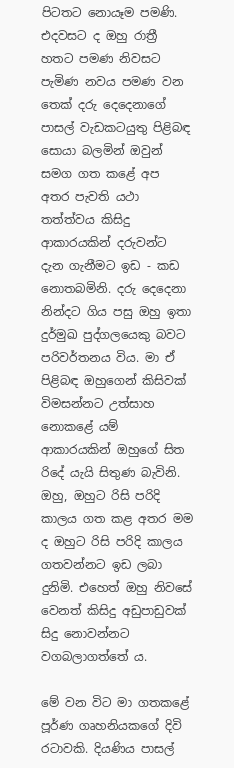පිටතට නොයෑම පමණි. එදවසට ද ඔහු රාත්‍රී හතට පමණ නිවසට පැමිණ නවය පමණ වන තෙක් දරු දෙදෙනාගේ පාසල් වැඩකටයුතු පිළිබඳ සොයා බලමින් ඔවුන් සමග ගත කළේ අප අතර පැවති යථා තත්ත්වය කිසිදු ආකාරයකින් දරුවන්ට දැන ගැනීමට ඉඩ - කඩ නොතබමිනි. දරු දෙදෙනා නින්දට ගිය පසු ඔහු ඉතා දුර්මුඛ පුද්ගලයෙකු බවට පරිවර්තනය විය. මා ඒ පිළිබඳ ඔහුගෙන් කිසිවක් විමසන්නට උත්සාහ නොකළේ යම් ආකාරයකින් ඔහුගේ සිත රිදේ යැයි සිතුණ බැවිනි. ඔහු, ඔහුට රිසි පරිදි කාලය ගත කළ අතර මම ද ඔහුට රිසි පරිදි කාලය ගතවන්නට ඉඩ ලබා දුනිමි. එහෙත් ඔහු නිවසේ වෙනත් කිසිදු අඩුපාඩුවක් සිදු නොවන්නට වගබලාගත්තේ ය.

මේ වන විට මා ගතකළේ පූර්ණ ගෘහනියකගේ දිවි රටාවකි. දියණිය පාසල්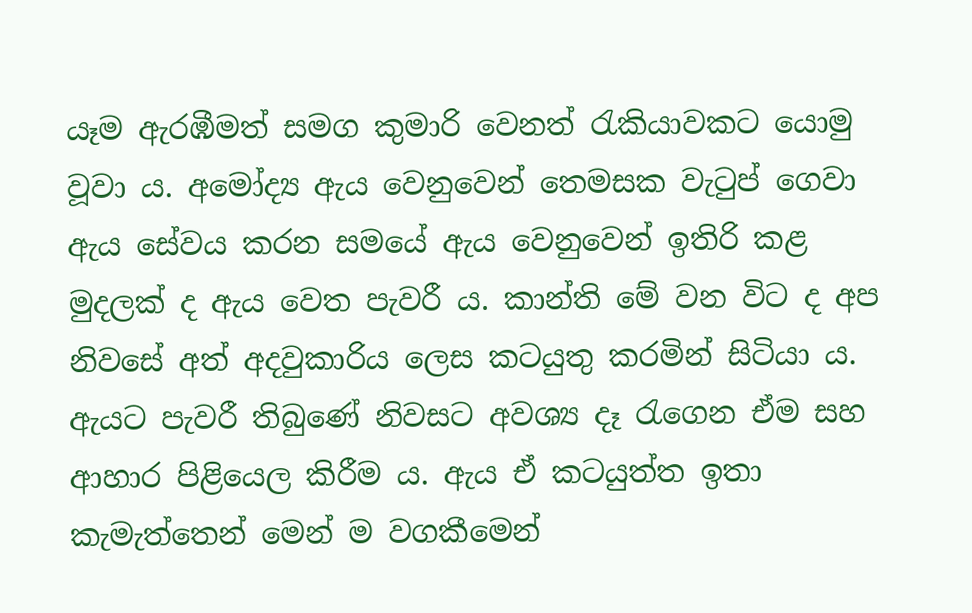යෑම ඇරඹීමත් සමග කුමාරි වෙනත් රැකියාවකට යොමු වූවා ය. අමෝද්‍ය ඇය වෙනුවෙන් තෙමසක වැටුප් ගෙවා ඇය සේවය කරන සමයේ ඇය වෙනුවෙන් ඉතිරි කළ මුදලක් ද ඇය වෙත පැවරී ය. කාන්ති මේ වන විට ද අප නිවසේ අත් අදවුකාරිය ලෙස කටයුතු කරමින් සිටියා ය. ඇයට පැවරී තිබුණේ නිවසට අවශ්‍ය දෑ රැගෙන ඒම සහ ආහාර පිළියෙල කිරීම ය. ඇය ඒ කටයුත්ත ඉතා කැමැත්තෙන් මෙන් ම වගකීමෙන්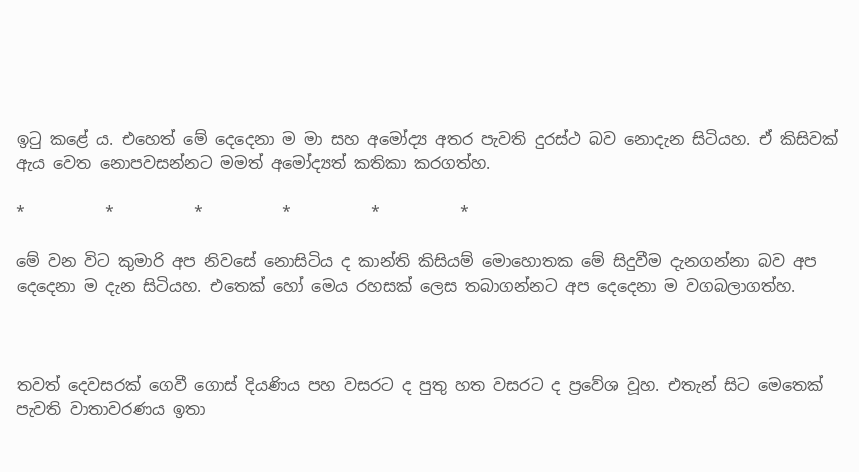ඉටු කළේ ය. එහෙත් මේ දෙදෙනා ම මා සහ අමෝද්‍ය අතර පැවති දුරස්ථ බව නොදැන සිටියහ. ඒ කිසිවක් ඇය වෙත නොපවසන්නට මමත් අමෝද්‍යත් කතිකා කරගත්හ.

*          *          *          *          *          *

මේ වන විට කුමාරි අප නිවසේ නොසිටිය ද කාන්ති කිසියම් මොහොතක මේ සිදුවීම දැනගන්නා බව අප දෙදෙනා ම දැන සිටියහ. එතෙක් හෝ මෙය රහසක් ලෙස තබාගන්නට අප දෙදෙනා ම වගබලාගත්හ.



තවත් දෙවසරක් ගෙවී ගොස් දියණිය පහ වසරට ද පුතු හත වසරට ද ප්‍රවේශ වූහ. එතැන් සිට මෙතෙක් පැවති වාතාවරණය ඉතා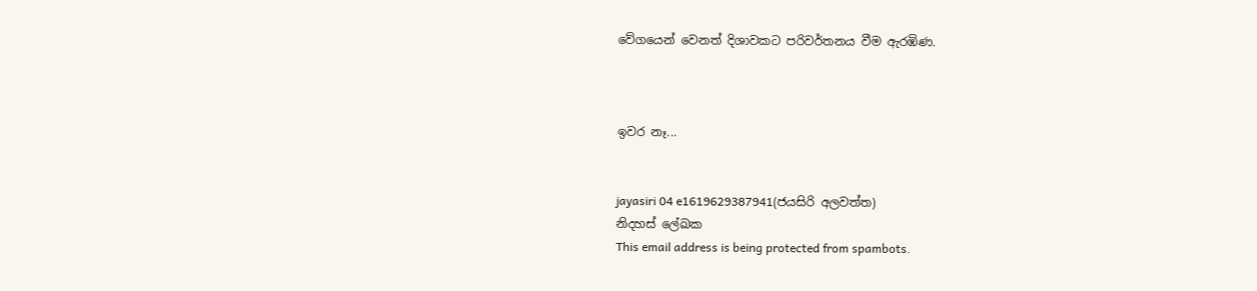වේගයෙන් වෙනත් දිශාවකට පරිවර්තනය වීම ඇරඹිණ.



ඉවර නෑ...


jayasiri 04 e1619629387941(ජයසිරි අලවත්ත)
නිදහස් ලේඛක
This email address is being protected from spambots.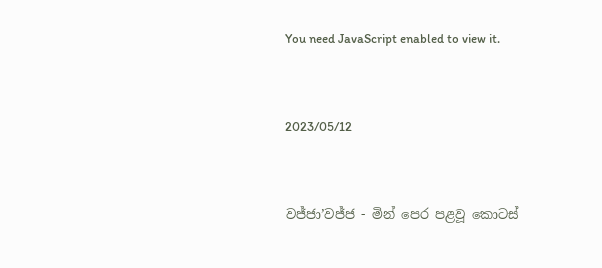You need JavaScript enabled to view it.


2023/05/12


වජ්ජා’වජ්ජ - මින් පෙර පළවූ කොටස්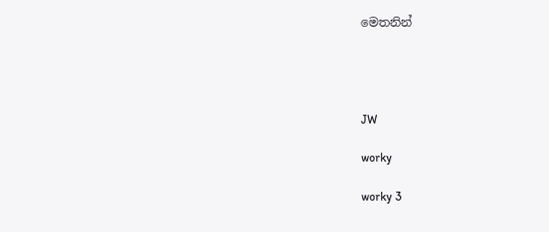මෙතනින්




JW

worky

worky 3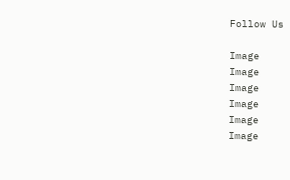Follow Us

Image
Image
Image
Image
Image
Image